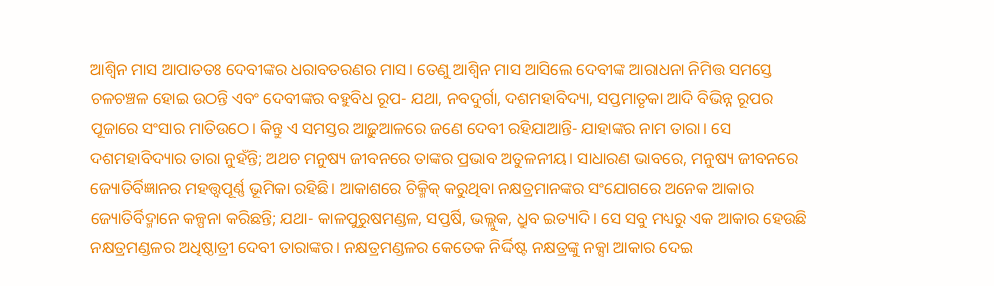ଆଶ୍ୱିନ ମାସ ଆପାତତଃ ଦେବୀଙ୍କର ଧରାବତରଣର ମାସ। ତେଣୁ ଆଶ୍ୱିନ ମାସ ଆସିଲେ ଦେବୀଙ୍କ ଆରାଧନା ନିମିତ୍ତ ସମସ୍ତେ ଚଳଚଞ୍ଚଳ ହୋଇ ଉଠନ୍ତି ଏବଂ ଦେବୀଙ୍କର ବହୁବିଧ ରୂପ- ଯଥା, ନବଦୁର୍ଗା, ଦଶମହାବିଦ୍ୟା, ସପ୍ତମାତୃକା ଆଦି ବିଭିନ୍ନ ରୂପର ପୂଜାରେ ସଂସାର ମାତିଉଠେ। କିନ୍ତୁ ଏ ସମସ୍ତର ଆଢ଼ୁଆଳରେ ଜଣେ ଦେବୀ ରହିଯାଆନ୍ତି- ଯାହାଙ୍କର ନାମ ତାରା। ସେ ଦଶମହାବିଦ୍ୟାର ତାରା ନୁହଁନ୍ତି; ଅଥଚ ମନୁଷ୍ୟ ଜୀବନରେ ତାଙ୍କର ପ୍ରଭାବ ଅତୁଳନୀୟ। ସାଧାରଣ ଭାବରେ, ମନୁଷ୍ୟ ଜୀବନରେ ଜ୍ୟୋତିର୍ବିଜ୍ଞାନର ମହତ୍ତ୍ୱପୂର୍ଣ୍ଣ ଭୂମିକା ରହିଛି। ଆକାଶରେ ଚିକ୍ମିକ୍ କରୁଥିବା ନକ୍ଷତ୍ରମାନଙ୍କର ସଂଯୋଗରେ ଅନେକ ଆକାର ଜ୍ୟୋତିର୍ବିଦ୍ମାନେ କଳ୍ପନା କରିଛନ୍ତି; ଯଥା- କାଳପୁରୁଷମଣ୍ଡଳ, ସପ୍ତର୍ଷି, ଭଲ୍ଲୁକ, ଧ୍ରୁବ ଇତ୍ୟାଦି। ସେ ସବୁ ମଧ୍ୟରୁ ଏକ ଆକାର ହେଉଛି ନକ୍ଷତ୍ରମଣ୍ଡଳର ଅଧିଷ୍ଠାତ୍ରୀ ଦେବୀ ତାରାଙ୍କର। ନକ୍ଷତ୍ରମଣ୍ଡଳର କେତେକ ନିର୍ଦ୍ଦିଷ୍ଟ ନକ୍ଷତ୍ରଙ୍କୁ ନକ୍ସା ଆକାର ଦେଇ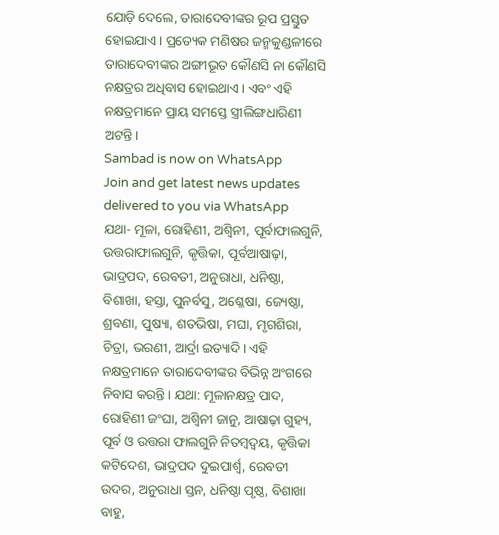ଯୋଡ଼ି ଦେଲେ, ତାରାଦେବୀଙ୍କର ରୂପ ପ୍ରସ୍ତୁତ ହୋଇଯାଏ। ପ୍ରତ୍ୟେକ ମଣିଷର ଜନ୍ମକୁଣ୍ଡଳୀରେ ତାରାଦେବୀଙ୍କର ଅଙ୍ଗୀଭୂତ କୌଣସି ନା କୌଣସି ନକ୍ଷତ୍ରର ଅଧିବାସ ହୋଇଥାଏ। ଏବଂ ଏହି ନକ୍ଷତ୍ରମାନେ ପ୍ରାୟ ସମସ୍ତେ ସ୍ତ୍ରୀଲିଙ୍ଗଧାରିଣୀ ଅଟନ୍ତି।
Sambad is now on WhatsApp
Join and get latest news updates delivered to you via WhatsApp
ଯଥା- ମୂଳା, ରୋହିଣୀ, ଅଶ୍ୱିନୀ, ପୂର୍ବାଫାଲଗୁନି, ଉତ୍ତରାଫାଲଗୁନି, କୃତ୍ତିକା, ପୂର୍ବଆଷାଢ଼ା, ଭାଦ୍ରପଦ, ରେବତୀ, ଅନୁରାଧା, ଧନିଷ୍ଠା, ବିଶାଖା, ହସ୍ତା, ପୁନର୍ବସୁ, ଅଶ୍ଳେଷା, ଜ୍ୟେଷ୍ଠା, ଶ୍ରବଣା, ପୁଷ୍ୟା, ଶତଭିଷା, ମଘା, ମୃଗଶିରା, ଚିତ୍ରା, ଭରଣୀ, ଆର୍ଦ୍ରା ଇତ୍ୟାଦି। ଏହି ନକ୍ଷତ୍ରମାନେ ତାରାଦେବୀଙ୍କର ବିଭିନ୍ନ ଅଂଗରେ ନିବାସ କରନ୍ତି। ଯଥା: ମୂଳାନକ୍ଷତ୍ର ପାଦ, ରୋହିଣୀ ଜଂଘା, ଅଶ୍ୱିନୀ ଜାନୁ, ଆଷାଢ଼ା ଗୁହ୍ୟ, ପୂର୍ବ ଓ ଉତ୍ତରା ଫାଲଗୁନି ନିତମ୍ବଦ୍ୱୟ, କୃତ୍ତିକା କଟିଦେଶ, ଭାଦ୍ରପଦ ଦୁଇପାର୍ଶ୍ବ, ରେବତୀ ଉଦର, ଅନୁରାଧା ସ୍ତନ, ଧନିଷ୍ଠା ପୃଷ୍ଠ, ବିଶାଖା ବାହୁ,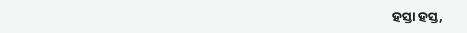ହସ୍ତା ହସ୍ତ,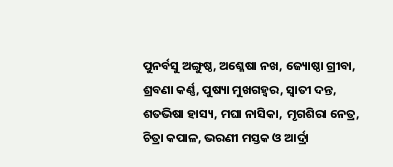ପୁନର୍ବସୁ ଅଙ୍ଗୁଷ୍ଠ, ଅଶ୍ଳେଷା ନଖ, ଜ୍ୟୋଷ୍ଠା ଗ୍ରୀବା, ଶ୍ରବଣା କର୍ଣ୍ଣ, ପୁଷ୍ୟା ମୁଖଗହ୍ୱର, ସ୍ୱାତୀ ଦନ୍ତ, ଶତଭିଷା ହାସ୍ୟ, ମଘା ନାସିକା, ମୃଗଶିରା ନେତ୍ର, ଚିତ୍ରା କପାଳ, ଭରଣୀ ମସ୍ତକ ଓ ଆର୍ଦ୍ରା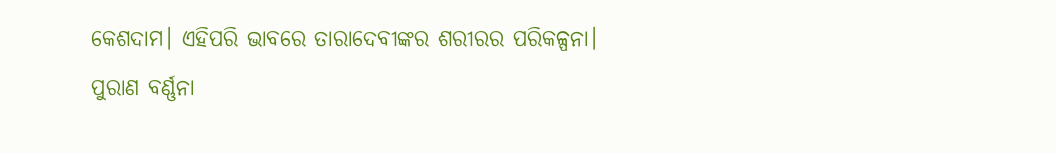କେଶଦାମ। ଏହିପରି ଭାବରେ ତାରାଦେବୀଙ୍କର ଶରୀରର ପରିକଳ୍ପନା। ପୁରାଣ ବର୍ଣ୍ଣନା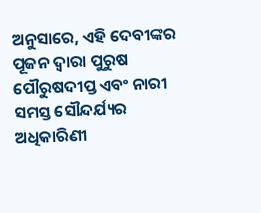ଅନୁସାରେ, ଏହି ଦେବୀଙ୍କର ପୂଜନ ଦ୍ୱାରା ପୁରୁଷ ପୌରୁଷଦୀପ୍ତ ଏବଂ ନାରୀ ସମସ୍ତ ସୌନ୍ଦର୍ଯ୍ୟର ଅଧିକାରିଣୀ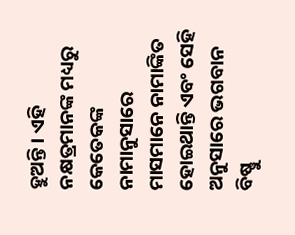ହୁଅନ୍ତି। ଏହି ନକ୍ଷତ୍ରମାନଙ୍କ ମଧ୍ୟରୁ କେତେକଙ୍କ ନାମାନୁସାରେ ମାସମାନେ ନାମାଙ୍କିତ ହୋଇଥାନ୍ତି ଏବଂ ସେହି ଅନୁସାରେ ଭଗବାନ ବିଷ୍ଣୁ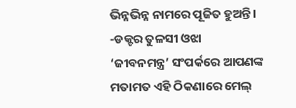ଭିନ୍ନଭିନ୍ନ ନାମରେ ପୂଜିତ ହୁଅନ୍ତି।
-ଡକ୍ଟର ତୁଳସୀ ଓଝା
‘ଜୀବନମନ୍ତ୍ର’ ସଂପର୍କରେ ଆପଣଙ୍କ ମତାମତ ଏହି ଠିକଣାରେ ମେଲ୍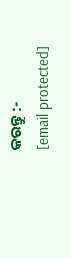କରନ୍ତୁ :-
[email protected]